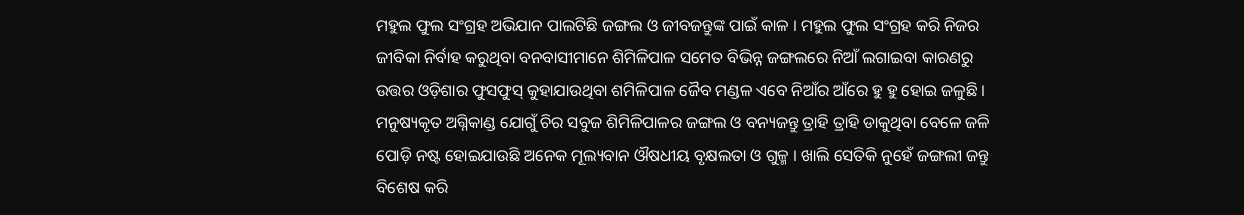ମହୁଲ ଫୁଲ ସଂଗ୍ରହ ଅଭିଯାନ ପାଲଟିଛି ଜଙ୍ଗଲ ଓ ଜୀବଜନ୍ତୁଙ୍କ ପାଇଁ କାଳ । ମହୁଲ ଫୁଲ ସଂଗ୍ରହ କରି ନିଜର ଜୀବିକା ନିର୍ବାହ କରୁଥିବା ବନବାସୀମାନେ ଶିମିଳିପାଳ ସମେତ ବିଭିନ୍ନ ଜଙ୍ଗଲରେ ନିଆଁ ଲଗାଇବା କାରଣରୁ ଉତ୍ତର ଓଡ଼ିଶାର ଫୁସଫୁସ୍ କୁହାଯାଉଥିବା ଶମିଳିପାଳ ଜୈବ ମଣ୍ଡଳ ଏବେ ନିଆଁର ଆଁରେ ହୁ ହୁ ହୋଇ ଜଳୁଛି । ମନୁଷ୍ୟକୃତ ଅଗ୍ନିକାଣ୍ଡ ଯୋଗୁଁ ଚିର ସବୁଜ ଶିମିଳିପାଳର ଜଙ୍ଗଲ ଓ ବନ୍ୟଜନ୍ତୁ ତ୍ରାହି ତ୍ରାହି ଡାକୁଥିବା ବେଳେ ଜଳି ପୋଡ଼ି ନଷ୍ଟ ହୋଇଯାଉଛି ଅନେକ ମୂଲ୍ୟବାନ ଔଷଧୀୟ ବୃକ୍ଷଲତା ଓ ଗୁଳ୍ମ । ଖାଲି ସେତିକି ନୁହେଁ ଜଙ୍ଗଲୀ ଜନ୍ତୁ ବିଶେଷ କରି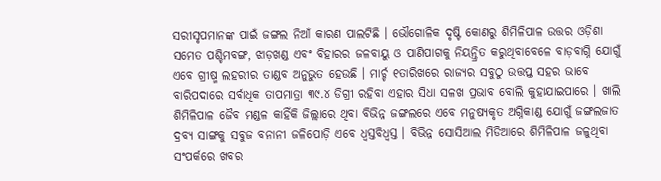ସରୀସୃପମାନଙ୍କ ପାଇଁ ଜଙ୍ଗଲ ନିଆଁ କାରଣ ପାଲଟିଛି । ଭୌଗୋଳିକ ଦୃଷ୍ଟି କୋଣରୁ ଶିମିଳିପାଳ ଉତ୍ତର ଓଡ଼ିଶା ସମେତ ପଶ୍ଚିମବଙ୍ଗ, ଝାଡ଼ଖଣ୍ଡ ଏବଂ ବିହାରର ଜଳବାୟୁ ଓ ପାଣିପାଗକୁ ନିୟନ୍ତ୍ରିତ କରୁଥିବାବେଳେ ବାଡ଼ବାଗ୍ନି ଯୋଗୁଁ ଏବେ ଗ୍ରୀଷ୍ମ ଲହରୀର ତାଣ୍ଡବ ଅନୁଭୁତ ହେଉଛି । ମାର୍ଚ୍ଚ ୧ତାରିଖରେ ରାଜ୍ୟର ସବୁଠୁ ଉତ୍ତପ୍ତ ସହର ଭାବେ ବାରିପଦାରେ ସର୍ବାଧିକ ତାପମାତ୍ରା ୩୯.୪ ଡିଗ୍ରୀ ରହିବା ଏହାର ସିଧା ସଳଖ ପ୍ରଭାବ ବୋଲି କୁହାଯାଇପାରେ । ଖାଲି ଶିମିଳିପାଳ ଜୈବ ମଣ୍ଡଳ କାହିଁକି ଜିଲ୍ଲାରେ ଥିବା ବିଭିନ୍ନ ଜଙ୍ଗଲରେ ଏବେ ମନୁଷ୍ୟକୃତ ଅଗ୍ନିକାଣ୍ଡ ଯୋଗୁଁ ଜଙ୍ଗଲଜାତ ଦ୍ରବ୍ୟ ସାଙ୍ଗକୁ ସବୁଜ ବନାନୀ ଜଳିପୋଡ଼ି ଏବେ ଧ୍ୱସ୍ତବିଧ୍ୱସ୍ତ । ବିଭିନ୍ନ ସୋସିଆଲ ମିଡିଆରେ ଶିମିଳିପାଳ ଜଳୁଥିବା ସଂପର୍କରେ ଖବର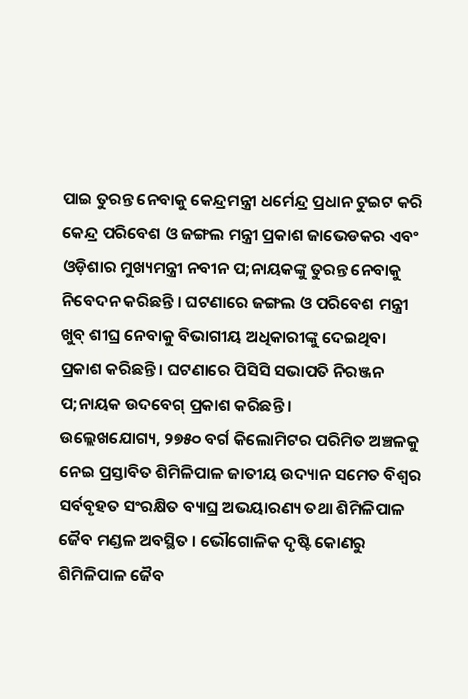ପାଇ ତୁରନ୍ତ ନେବାକୁ କେନ୍ଦ୍ରମନ୍ତ୍ରୀ ଧର୍ମେନ୍ଦ୍ର ପ୍ରଧାନ ଟୁଇଟ କରି କେନ୍ଦ୍ର ପରିବେଶ ଓ ଜଙ୍ଗଲ ମନ୍ତ୍ରୀ ପ୍ରକାଶ ଜାଭେଡକର ଏବଂ ଓଡ଼ିଶାର ମୁଖ୍ୟମନ୍ତ୍ରୀ ନବୀନ ପ;ନାୟକଙ୍କୁ ତୁରନ୍ତ ନେବାକୁ ନିବେଦନ କରିଛନ୍ତି । ଘଟଣାରେ ଜଙ୍ଗଲ ଓ ପରିବେଶ ମନ୍ତ୍ରୀ ଖୁବ୍ ଶୀଘ୍ର ନେବାକୁ ବିଭାଗୀୟ ଅଧିକାରୀଙ୍କୁ ଦେଇଥିବା ପ୍ରକାଶ କରିଛନ୍ତି । ଘଟଣାରେ ପିସିସି ସଭାପତି ନିରଞ୍ଜନ ପ;ନାୟକ ଉଦବେଗ୍ ପ୍ରକାଶ କରିଛନ୍ତି ।
ଉଲ୍ଲେଖଯୋଗ୍ୟ, ୨୭୫୦ ବର୍ଗ କିଲୋମିଟର ପରିମିତ ଅଞ୍ଚଳକୁ ନେଇ ପ୍ରସ୍ତାବିତ ଶିମିଳିପାଳ ଜାତୀୟ ଉଦ୍ୟାନ ସମେତ ବିଶ୍ୱର ସର୍ବବୃହତ ସଂରକ୍ଷିତ ବ୍ୟାଘ୍ର ଅଭୟାରଣ୍ୟ ତଥା ଶିମିଳିପାଳ ଜୈବ ମଣ୍ଡଳ ଅବସ୍ଥିତ । ଭୌଗୋଳିକ ଦୃଷ୍ଟି କୋଣରୁ ଶିମିଳିପାଳ ଜୈବ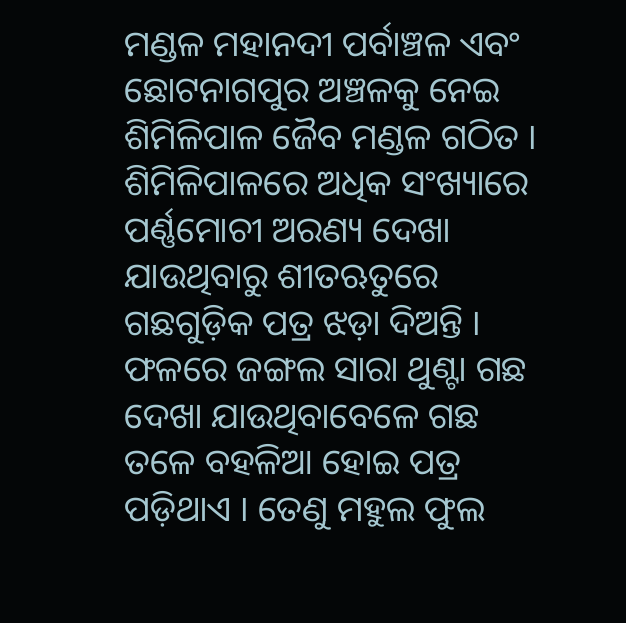ମଣ୍ଡଳ ମହାନଦୀ ପର୍ବାଞ୍ଚଳ ଏବଂ ଛୋଟନାଗପୁର ଅଞ୍ଚଳକୁ ନେଇ ଶିମିଳିପାଳ ଜୈବ ମଣ୍ଡଳ ଗଠିତ । ଶିମିଳିପାଳରେ ଅଧିକ ସଂଖ୍ୟାରେ ପର୍ଣ୍ଣମୋଚୀ ଅରଣ୍ୟ ଦେଖା ଯାଉଥିବାରୁ ଶୀତଋତୁରେ ଗଛଗୁଡ଼ିକ ପତ୍ର ଝଡ଼ା ଦିଅନ୍ତି । ଫଳରେ ଜଙ୍ଗଲ ସାରା ଥୁଣ୍ଟା ଗଛ ଦେଖା ଯାଉଥିବାବେଳେ ଗଛ ତଳେ ବହଳିଆ ହୋଇ ପତ୍ର ପଡ଼ିଥାଏ । ତେଣୁ ମହୁଲ ଫୁଲ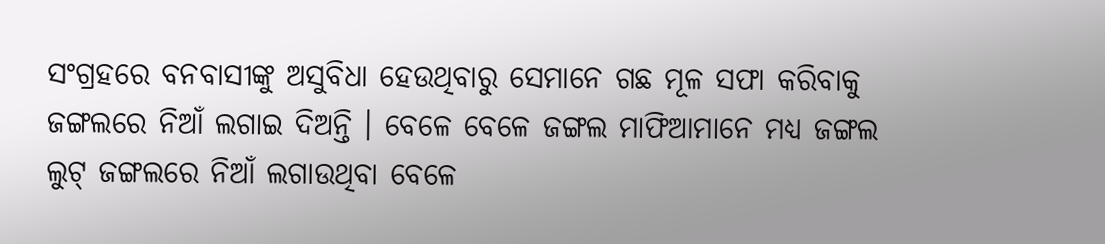ସଂଗ୍ରହରେ ବନବାସୀଙ୍କୁ ଅସୁବିଧା ହେଉଥିବାରୁ ସେମାନେ ଗଛ ମୂଳ ସଫା କରିବାକୁ ଜଙ୍ଗଲରେ ନିଆଁ ଲଗାଇ ଦିଅନ୍ତି । ବେଳେ ବେଳେ ଜଙ୍ଗଲ ମାଫିଆମାନେ ମଧ୍ୟ ଜଙ୍ଗଲ ଲୁଟ୍ ଜଙ୍ଗଲରେ ନିଆଁ ଲଗାଉଥିବା ବେଳେ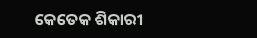କେତେକ ଶିକାରୀ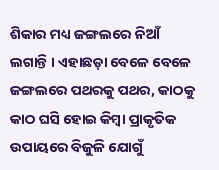ଶିକାର ମଧ୍ୟ ଜଙ୍ଗଲରେ ନିଆଁ ଲଗାନ୍ତି । ଏହାଛଡ଼ା ବେଳେ ବେଳେ ଜଙ୍ଗଲରେ ପଥରକୁ ପଥର, କାଠକୁ କାଠ ଘସି ହୋଇ କିମ୍ବା ପ୍ରାକୃତିକ ଉପାୟରେ ବିଜୁଳି ଯୋଗୁଁ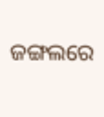ଜଙ୍ଗଲରେ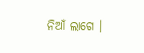ନିଆଁ ଲାଗେ ।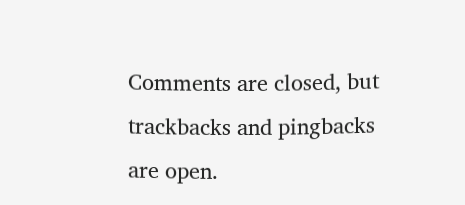Comments are closed, but trackbacks and pingbacks are open.